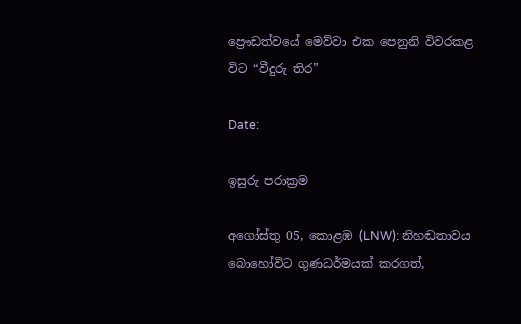ප්‍රෞඩත්වයේ මෙව්වා එක පෙනුනි විවරකළ විට “වීදුරු තිර”

Date:

ඉසුරු පරාක්‍රම

අගෝස්තු 05, කොළඹ (LNW): නිහඬතාවය බොහෝවිට ගුණධර්මයක් කරගත්,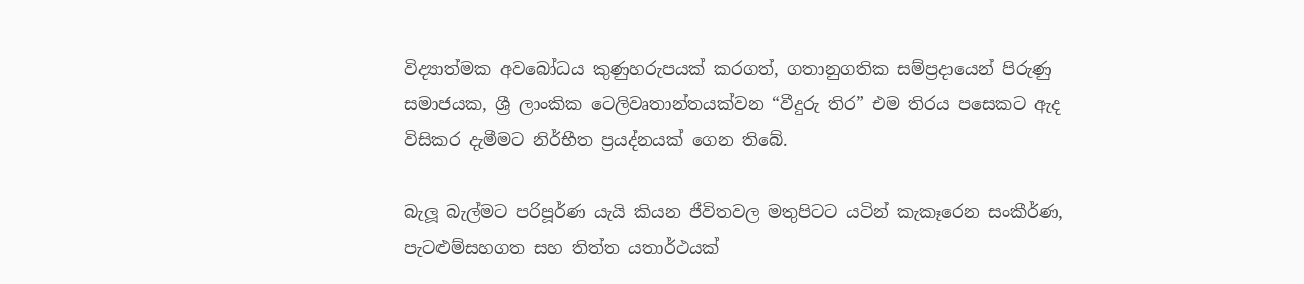විද්‍යාත්මක අවබෝධය කුණුහරුපයක් කරගත්, ගතානුගතික සම්ප්‍රදායෙන් පිරුණු සමාජයක, ශ්‍රී ලාංකික ටෙලිවෘතාන්තයක්වන “වීදුරු තිර” එම තිරය පසෙකට ඇද විසිකර දැමීමට නිර්භීත ප්‍රයද්නයක් ගෙන තිබේ.

බැලූ බැල්මට පරිපූර්ණ යැයි කියන ජීවිතවල මතුපිටට යටින් කැකෑරෙන සංකීර්ණ, පැටළුම්සහගත සහ තිත්ත යතාර්ථයක්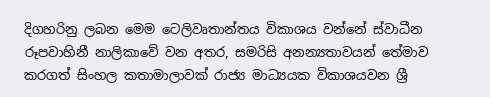දිගහරිනු ලබන මෙම ටෙලිවෘතාන්තය විකාශය වන්නේ ස්වාධීන රූපවාහිනී නාලිකාවේ වන අතර, සමරිසි අනන්‍යතාවයන් තේමාව කරගත් සිංහල කතාමාලාවක් රාජ්‍ය මාධ්‍යයක විකාශයවන ශ්‍රී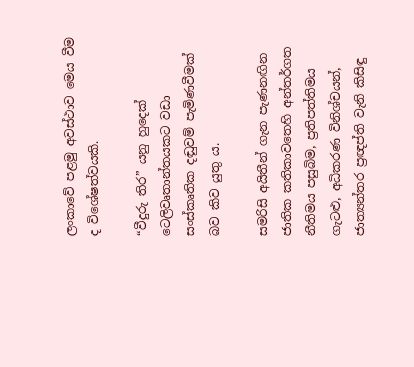ලංකාවේ පළමු අවස්ථාව මෙය වීම ද විශේෂත්වයකි.

“වීදුරු තිර” යනු හුදෙක් ටෙලිවෘතාන්තයකට වඩා සංස්කෘතික දඬුවම් පැමිණවීමක් බව කිව යුතු ය.

සමරිසි අයිතීන් ගැන පැණනඟින ජාතික කතිකාවතෙහි අන්තර්ගත නීතිමය පසුබිම, ප්‍රතිපත්තිමය ගැටළු, අධිකරණ විනිශ්චයන්, ජාත්‍යන්තර ප්‍රඥප්ති වැනි කිසිඳු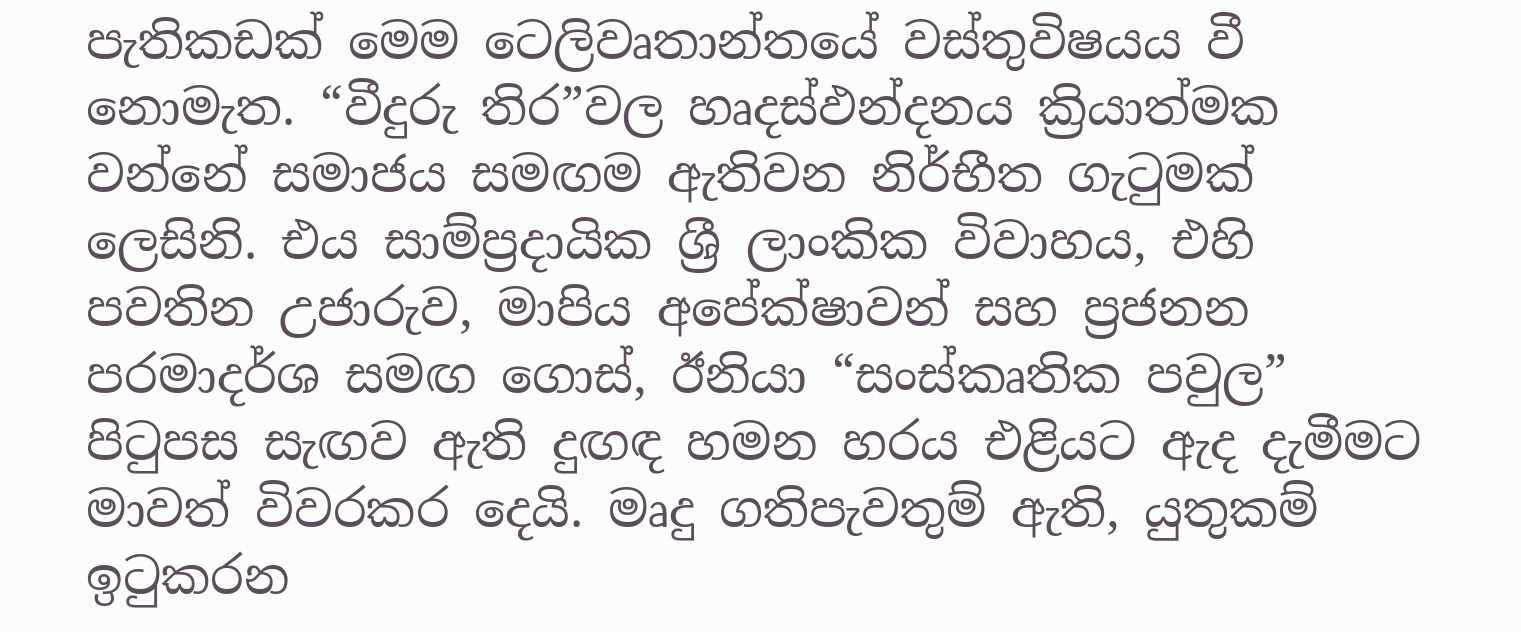පැතිකඩක් මෙම ටෙලිවෘතාන්තයේ වස්තුවිෂයය වී නොමැත. “වීදුරු තිර”වල හෘදස්ඵන්දනය ක්‍රියාත්මක වන්නේ සමාජය සමඟම ඇතිවන නිර්භීත ගැටුමක් ලෙසිනි. එය සාම්ප්‍රදායික ශ්‍රී ලාංකික විවාහය, එහි පවතින උජාරුව, මාපිය අපේක්ෂාවන් සහ ප්‍රජනන පරමාදර්ශ සමඟ ගොස්, ඊනියා “සංස්කෘතික පවුල” පිටුපස සැඟව ඇති දුඟඳ හමන හරය එළියට ඇද දැමීමට මාවත් විවරකර දෙයි. මෘදු ගතිපැවතුම් ඇති, යුතුකම් ඉටුකරන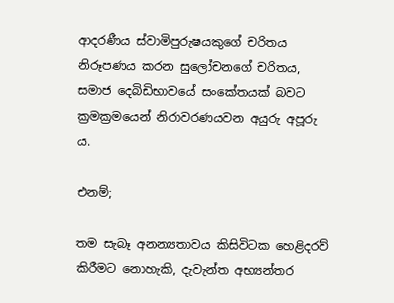ආදරණීය ස්වාමිපුරුෂයකුගේ චරිතය නිරූපණය කරන සුලෝචනගේ චරිතය, සමාජ දෙබිඩිභාවයේ සංකේතයක් බවට ක්‍රමක්‍රමයෙන් නිරාවරණයවන අයුරු අපූරු ය.

එනම්;

තම සැබෑ අනන්‍යතාවය කිසිවිටක හෙළිදරව් කිරීමට නොහැකි, දැවැන්ත අභ්‍යන්තර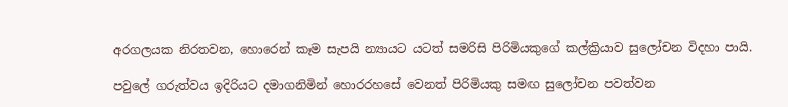අරගලයක නිරතවන, හොරෙන් කෑම සැපයි න්‍යායට යටත් සමරිසි පිරිමියකුගේ කල්ක්‍රියාව සුලෝචන විදහා පායි.

පවුලේ ගරුත්වය ඉදිරියට දමාගනිමින් හොරරහසේ වෙනත් පිරිමියකු සමඟ සුලෝචන පවත්වන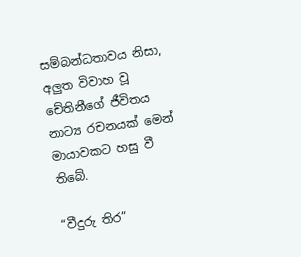සම්බන්ධතාවය නිසා, අලුත විවාහ වූ චේතිනීගේ ජීවිතය නාට්‍ය රචනයක් මෙන් මායාවකට හසු වී තිබේ.

“වීදුරු තිර”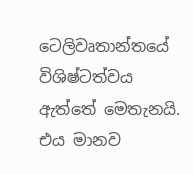ටෙලිවෘතාන්තයේ විශිෂ්ටත්වය ඇත්තේ මෙතැනයි. එය මානව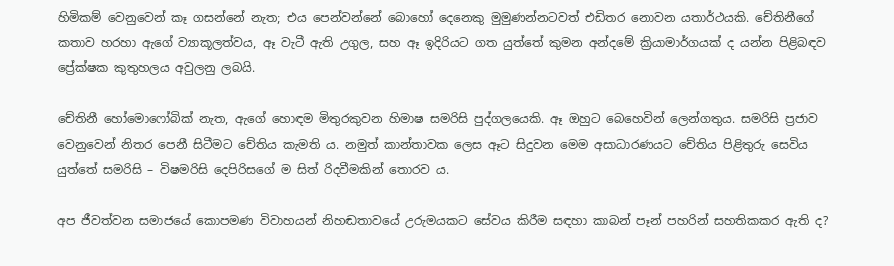හිමිකම් වෙනුවෙන් කෑ ගසන්නේ නැත; එය පෙන්වන්නේ බොහෝ දෙනෙකු මුමුණන්නටවත් එඩිතර නොවන යතාර්ථයකි. චේතිනීගේ කතාව හරහා ඇගේ ව්‍යාකූලත්වය, ඈ වැටී ඇති උගුල, සහ ඈ ඉදිරියට ගත යුත්තේ කුමන අන්දමේ ක්‍රියාමාර්ගයක් ද යන්න පිළිබඳව ප්‍රේක්ෂක කුතුහලය අවුලනු ලබයි.

චේතිනී හෝමොෆෝබික් නැත, ඇගේ හොඳම මිතුරකුවන හිමාෂ සමරිසි පුද්ගලයෙකි. ඈ ඔහුට බෙහෙවින් ලෙන්ගතුය. සමරිසි ප්‍රජාව වෙනුවෙන් නිතර පෙනී සිටීමට චේතිය කැමති ය. නමුත් කාන්තාවක ලෙස ඈට සිදුවන මෙම අසාධාරණයට චේතිය පිළිතුරු සෙවිය යුත්තේ සමරිසි – විෂමරිසි දෙපිරිසගේ ම සිත් රිදවීමකින් තොරව ය.

අප ජීවත්වන සමාජයේ කොපමණ විවාහයන් නිහඬතාවයේ උරුමයකට සේවය කිරීම සඳහා කාබන් පෑන් පහරින් සහතිකකර ඇති ද?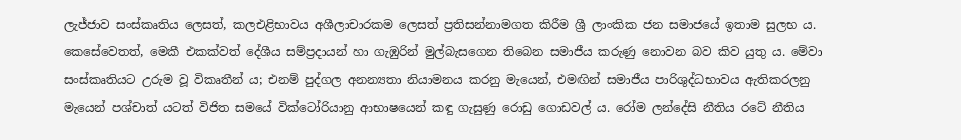ලැජ්ජාව සංස්කෘතිය ලෙසත්, කලඑළිභාවය අශීලාචාරකම ලෙසත් ප්‍රතිසන්නාමගත කිරීම ශ්‍රී ලාංකික ජන සමාජයේ ඉතාම සුලභ ය. කෙසේවෙතත්, මෙකී එකක්වත් දේශීය සම්ප්‍රදායන් හා ගැඹුරින් මුල්බැසගෙන තිබෙන සමාජීය කරුණු නොවන බව කිව යුතු ය. මේවා සංස්කෘතියට උරුම වූ විකෘතීන් ය; එනම් පුද්ගල අනන්‍යතා නියාමනය කරනු මැයෙන්, එමඟින් සමාජීය පාරිශුද්ධභාවය ඇතිකරලනු මැයෙන් පශ්චාත් යටත් විජිත සමයේ වික්ටෝරියානු ආභාෂයෙන් කඳු ගැසුණු රොඩු ගොඩවල් ය. රෝම ලන්දේසි නීතිය රටේ නීතිය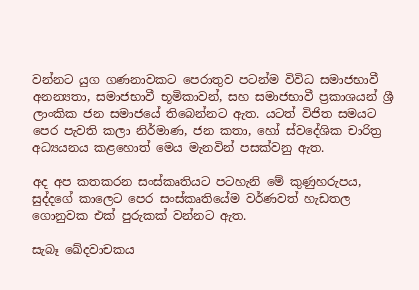වන්නට යුග ගණනාවකට පෙරාතුව පටන්ම විවිධ සමාජභාවී අනන්‍යතා, සමාජභාවී භූමිකාවන්, සහ සමාජභාවී ප්‍රකාශයන් ශ්‍රී ලාංකික ජන සමාජයේ තිබෙන්නට ඇත. යටත් විජිත සමයට පෙර පැවති කලා නිර්මාණ, ජන කතා, හෝ ස්වදේශික චාරිත්‍ර අධ්‍යයනය කළහොත් මෙය මැනවින් පසක්වනු ඇත.

අද අප කතකරන සංස්කෘතියට පටහැනි මේ කුණුහරුපය, සුද්දගේ කාලෙට පෙර සංස්කෘතියේම වර්ණවත් හැඩතල ගොනුවක එක් පුරුකක් වන්නට ඇත.

සැබෑ ඛේදවාචකය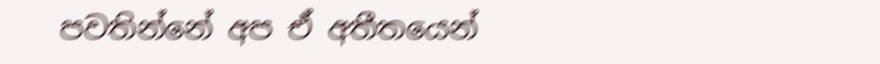පවතින්නේ අප ඒ අතීතයෙන්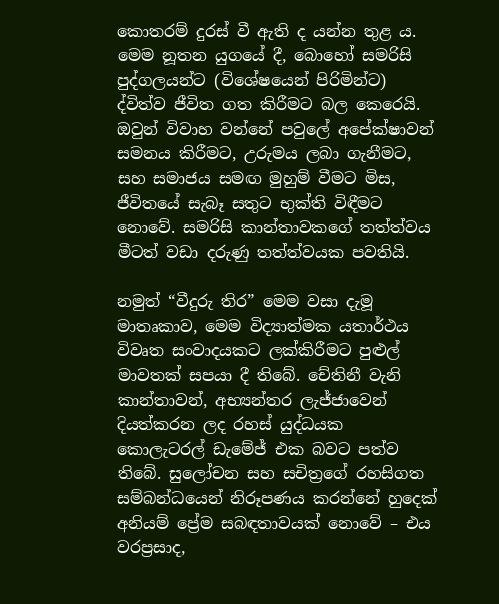කොතරම් දුරස් වී ඇති ද යන්න තුළ ය. මෙම නූතන යුගයේ දී, බොහෝ සමරිසි පුද්ගලයන්ට (විශේෂයෙන් පිරිමින්ට) ද්විත්ව ජීවිත ගත කිරීමට බල කෙරෙයි. ඔවුන් විවාහ වන්නේ පවුලේ අපේක්ෂාවන් සමනය කිරීමට, උරුමය ලබා ගැනීමට, සහ සමාජය සමඟ මුහුම් වීමට මිස, ජීවිතයේ සැබෑ සතුට භුක්ති විඳීමට නොවේ. සමරිසි කාන්තාවකගේ තත්ත්වය මීටත් වඩා දරුණු තත්ත්වයක පවතියි.

නමුත් “වීදුරු තිර” මෙම වසා දැමූ මාතෘකාව, මෙම විද්‍යාත්මක යතාර්ථය විවෘත සංවාදයකට ලක්කිරීමට පුළුල් මාවතක් සපයා දී තිබේ. චේතිනී වැනි කාන්තාවන්, අභ්‍යන්තර ලැජ්ජාවෙන් දියත්කරන ලද රහස් යුද්ධයක කොලැටරල් ඩැමේජ් එක බවට පත්ව තිබේ. සුලෝචන සහ සචිත්‍රගේ රහසිගත සම්බන්ධයෙන් නිරූපණය කරන්නේ හුදෙක් අනියම් ප්‍රේම සබඳතාවයක් නොවේ – එය වරප්‍රසාද,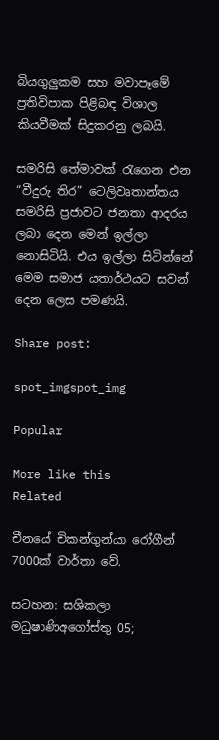බියගුලුකම සහ මවාපෑමේ ප්‍රතිවිපාක පිළිබඳ විශාල කියවීමක් සිදුකරනු ලබයි.

සමරිසි තේමාවක් රැගෙන එන “වීදුරු තිර” ටෙලිවෘතාන්තය සමරිසි ප්‍රජාවට ජනතා ආදරය ලබා දෙන මෙන් ඉල්ලා නොසිටියි. එය ඉල්ලා සිටින්නේ මෙම සමාජ යතාර්ථයට සවන් දෙන ලෙස පමණයි.

Share post:

spot_imgspot_img

Popular

More like this
Related

චීනයේ චිකන්ගුන්යා රෝගීන් 7000ක් වාර්තා වේ.

සටහන: සශිකලා මධුෂාණිඅගෝස්තු 05;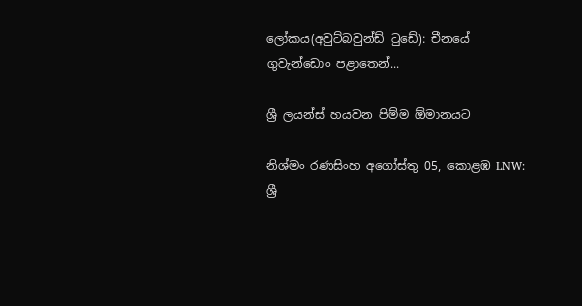ලෝකය(අවුට්බවුන්ඩ් ටුඩේ): චීනයේ ගුවැන්ඩොං පළාතෙන්...

ශ්‍රී ලයන්ස් හයවන පිම්ම ඕමානයට

නිශ්මං රණසිංහ අගෝස්තු 05, කොළඹ LNW: ශ්‍රී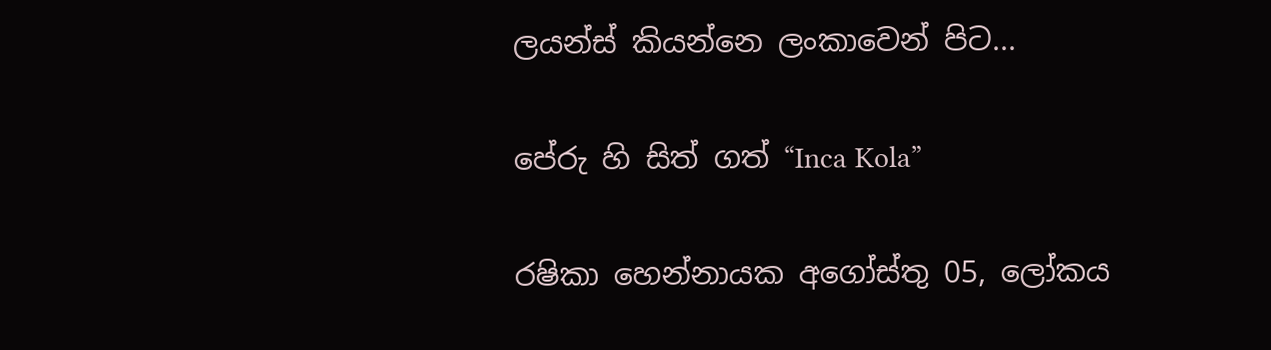ලයන්ස් කියන්නෙ ලංකාවෙන් පිට...

පේරු හි සිත් ගත් “Inca Kola”

රෂිකා හෙන්නායක අගෝස්තු 05, ලෝකය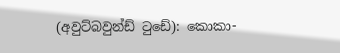(අවුට්බවුන්ඩ් ටුඩේ): කොකා-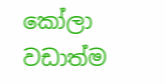කෝලා වඩාත්ම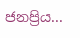ජනප්‍රිය...